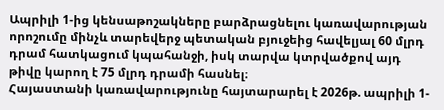Ապրիլի 1-ից կենսաթոշակները բարձրացնելու կառավարության որոշումը մինչև տարեվերջ պետական բյուջեից հավելյալ 60 մլրդ դրամ հատկացում կպահանջի, իսկ տարվա կտրվածքով այդ թիվը կարող է 75 մլրդ դրամի հասնել։
Հայաստանի կառավարությունը հայտարարել է 2026թ. ապրիլի 1-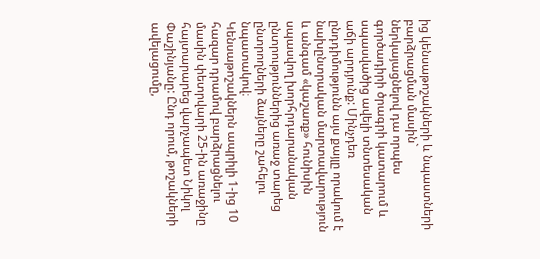ից կենսաթոշակների և նպաստների բարձրացման մասին` ներկայացնելով դա որպես գործադիրի ծրագրի կատարում և սպասվածից ավելի տնտեսական աճի արդյունք: Մինչդեռ ընդդիմությունն այս քայլը որակում է նախընտրական մարտավարություն և անգամ «կաշառք» հունիսին սպասվող խորհրդարանական ընտրություններից առաջ տարեց ընտրողների ձայները շահելու նպատակով։
Կենսաթոշակներն ապրիլի 1-ից 10 հազար դրամով բարձրացնելու մասին փետրվարի 25-ին առաջինը հայտարարեց վարչապետ Նիկոլ Փաշինյանը: Ընդ որում, թոշակների ավելացումը,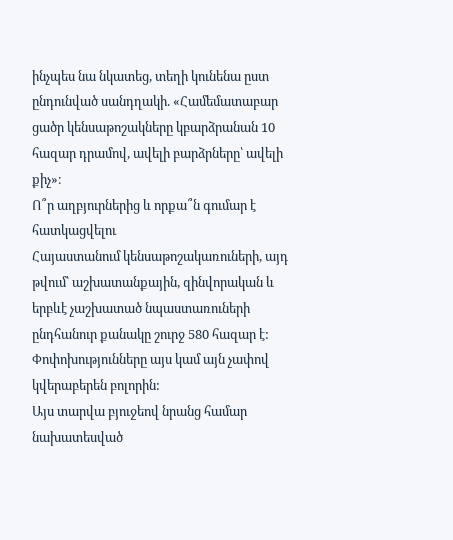ինչպես նա նկատեց, տեղի կունենա ըստ ընդունված սանդղակի. «Համեմատաբար ցածր կենսաթոշակները կբարձրանան 10 հազար դրամով, ավելի բարձրները՝ ավելի քիչ»։
Ո՞ր աղբյուրներից և որքա՞ն գումար է հատկացվելու
Հայաստանում կենսաթոշակառուների, այդ թվում՝ աշխատանքային, զինվորական և երբևէ չաշխատած նպաստառուների ընդհանուր քանակը շուրջ 580 հազար է: Փոփոխությունները այս կամ այն չափով կվերաբերեն բոլորին:
Այս տարվա բյուջեով նրանց համար նախատեսված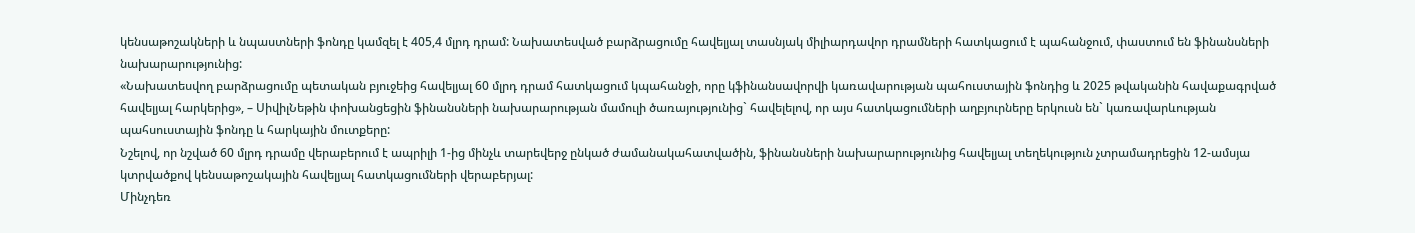կենսաթոշակների և նպաստների ֆոնդը կամզել է 405,4 մլրդ դրամ: Նախատեսված բարձրացումը հավելյալ տասնյակ միլիարդավոր դրամների հատկացում է պահանջում, փաստում են ֆինանսների նախարարությունից:
«Նախատեսվող բարձրացումը պետական բյուջեից հավելյալ 60 մլրդ դրամ հատկացում կպահանջի, որը կֆինանսավորվի կառավարության պահուստային ֆոնդից և 2025 թվականին հավաքագրված հավելյալ հարկերից», – ՍիվիլՆեթին փոխանցեցին ֆինանսների նախարարության մամուլի ծառայությունից` հավելելով, որ այս հատկացումների աղբյուրները երկուսն են` կառավարևության պահսուստային ֆոնդը և հարկային մուտքերը:
Նշելով, որ նշված 60 մլրդ դրամը վերաբերում է ապրիլի 1-ից մինչև տարեվերջ ընկած ժամանակահատվածին, ֆինանսների նախարարությունից հավելյալ տեղեկություն չտրամադրեցին 12-ամսյա կտրվածքով կենսաթոշակային հավելյալ հատկացումների վերաբերյալ:
Մինչդեռ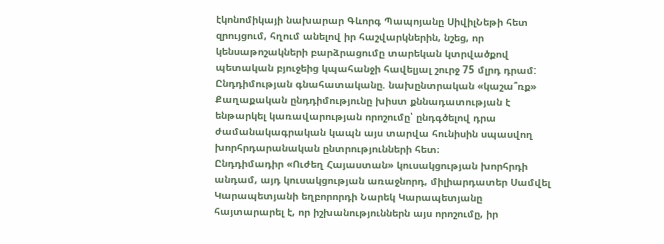էկոնոմիկայի նախարար Գևորգ Պապոյանը ՍիվիլՆեթի հետ զրույցում, հղում անելով իր հաշվարկներին, նշեց, որ կենսաթոշակների բարձրացումը տարեկան կտրվածքով պետական բյուջեից կպահանջի հավելյալ շուրջ 75 մլրդ դրամ:
Ընդդիմության գնահատականը. նախընտրական «կաշա՞ռք»
Քաղաքական ընդդիմությունը խիստ քննադատության է ենթարկել կառավարության որոշումը՝ ընդգծելով դրա ժամանակագրական կապն այս տարվա հունիսին սպասվող խորհրդարանական ընտրությունների հետ։
Ընդդիմադիր «Ուժեղ Հայաստան» կուսակցության խորհրդի անդամ, այդ կուսակցության առաջնորդ, միլիարդատեր Սամվել Կարապետյանի եղբորորդի Նարեկ Կարապետյանը հայտարարել է, որ իշխանություններն այս որոշումը, իր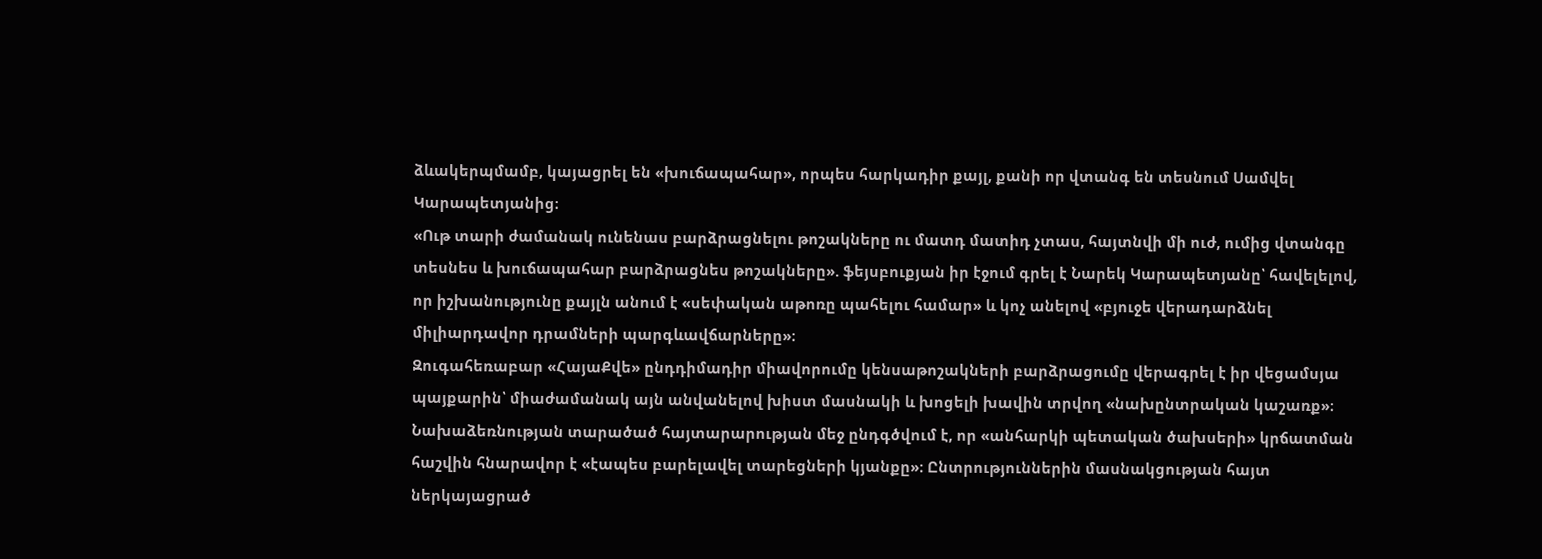ձևակերպմամբ, կայացրել են «խուճապահար», որպես հարկադիր քայլ, քանի որ վտանգ են տեսնում Սամվել Կարապետյանից։
«Ութ տարի ժամանակ ունենաս բարձրացնելու թոշակները ու մատդ մատիդ չտաս, հայտնվի մի ուժ, ումից վտանգը տեսնես և խուճապահար բարձրացնես թոշակները». ֆեյսբուքյան իր էջում գրել է Նարեկ Կարապետյանը՝ հավելելով, որ իշխանությունը քայլն անում է «սեփական աթոռը պահելու համար» և կոչ անելով «բյուջե վերադարձնել միլիարդավոր դրամների պարգևավճարները»։
Զուգահեռաբար «ՀայաՔվե» ընդդիմադիր միավորումը կենսաթոշակների բարձրացումը վերագրել է իր վեցամսյա պայքարին՝ միաժամանակ այն անվանելով խիստ մասնակի և խոցելի խավին տրվող «նախընտրական կաշառք»։ Նախաձեռնության տարածած հայտարարության մեջ ընդգծվում է, որ «անհարկի պետական ծախսերի» կրճատման հաշվին հնարավոր է «էապես բարելավել տարեցների կյանքը»։ Ընտրություններին մասնակցության հայտ ներկայացրած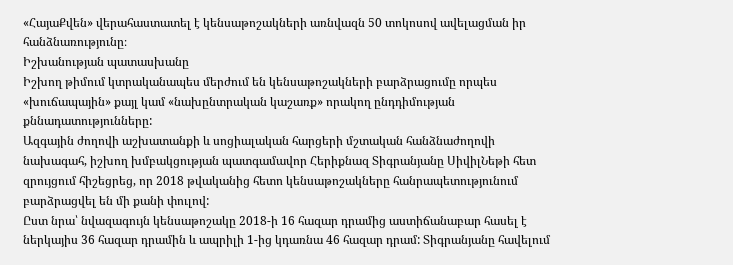«ՀայաՔվեն» վերահաստատել է կենսաթոշակների առնվազն 50 տոկոսով ավելացման իր հանձնառությունը։
Իշխանության պատասխանը
Իշխող թիմում կտրականապես մերժում են կենսաթոշակների բարձրացումը որպես «խուճապային» քայլ կամ «նախընտրական կաշառք» որակող ընդդիմության քննադատությունները:
Ազգային ժողովի աշխատանքի և սոցիալական հարցերի մշտական հանձնաժողովի նախագահ, իշխող խմբակցության պատգամավոր Հերիքնազ Տիգրանյանը ՍիվիլՆեթի հետ զրույցում հիշեցրեց, որ 2018 թվականից հետո կենսաթոշակները հանրապետությունում բարձրացվել են մի քանի փուլով:
Ըստ նրա՝ նվազագույն կենսաթոշակը 2018-ի 16 հազար դրամից աստիճանաբար հասել է ներկայիս 36 հազար դրամին և ապրիլի 1-ից կդառնա 46 հազար դրամ: Տիգրանյանը հավելում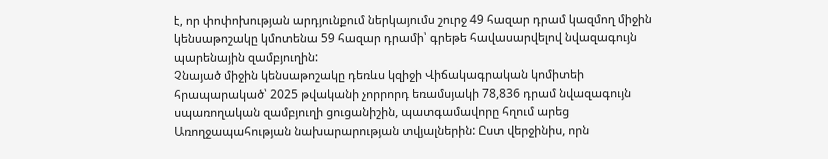է, որ փոփոխության արդյունքում ներկայումս շուրջ 49 հազար դրամ կազմող միջին կենսաթոշակը կմոտենա 59 հազար դրամի՝ գրեթե հավասարվելով նվազագույն պարենային զամբյուղին:
Չնայած միջին կենսաթոշակը դեռևս կզիջի Վիճակագրական կոմիտեի հրապարակած՝ 2025 թվականի չորրորդ եռամսյակի 78,836 դրամ նվազագույն սպառողական զամբյուղի ցուցանիշին, պատգամավորը հղում արեց Առողջապահության նախարարության տվյալներին: Ըստ վերջինիս, որն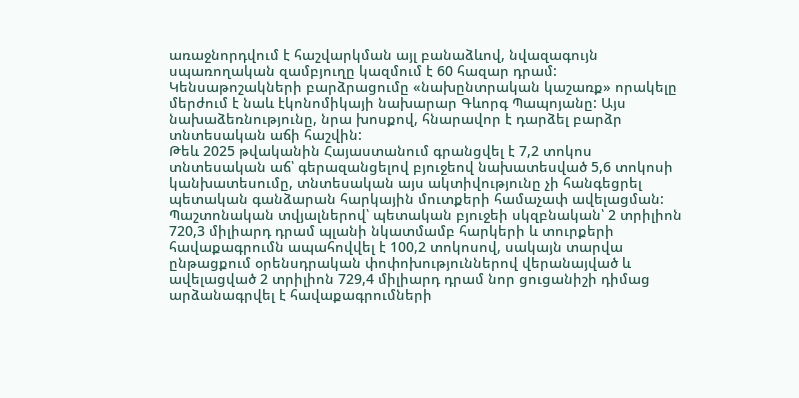առաջնորդվում է հաշվարկման այլ բանաձևով, նվազագույն սպառողական զամբյուղը կազմում է 60 հազար դրամ:
Կենսաթոշակների բարձրացումը «նախընտրական կաշառք» որակելը մերժում է նաև էկոնոմիկայի նախարար Գևորգ Պապոյանը: Այս նախաձեռնությունը, նրա խոսքով, հնարավոր է դարձել բարձր տնտեսական աճի հաշվին:
Թեև 2025 թվականին Հայաստանում գրանցվել է 7,2 տոկոս տնտեսական աճ՝ գերազանցելով բյուջեով նախատեսված 5,6 տոկոսի կանխատեսումը, տնտեսական այս ակտիվությունը չի հանգեցրել պետական գանձարան հարկային մուտքերի համաչափ ավելացման: Պաշտոնական տվյալներով՝ պետական բյուջեի սկզբնական՝ 2 տրիլիոն 720,3 միլիարդ դրամ պլանի նկատմամբ հարկերի և տուրքերի հավաքագրումն ապահովվել է 100,2 տոկոսով, սակայն տարվա ընթացքում օրենսդրական փոփոխություններով վերանայված և ավելացված 2 տրիլիոն 729,4 միլիարդ դրամ նոր ցուցանիշի դիմաց արձանագրվել է հավաքագրումների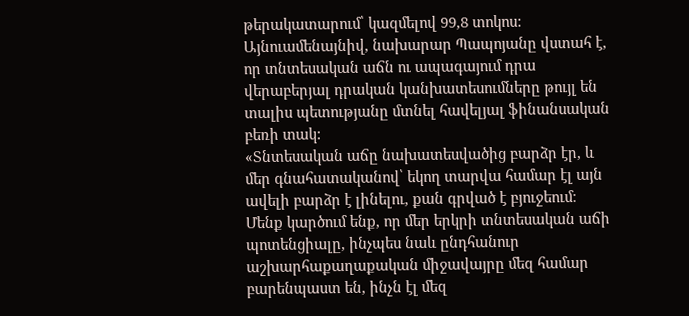թերակատարում՝ կազմելով 99,8 տոկոս:
Այնուամենայնիվ, նախարար Պապոյանը վստահ է, որ տնտեսական աճն ու ապագայում դրա վերաբերյալ դրական կանխատեսումները թույլ են տալիս պետությանը մտնել հավելյալ ֆինանսական բեռի տակ:
«Տնտեսական աճը նախատեսվածից բարձր էր, և մեր գնահատականով՝ եկող տարվա համար էլ այն ավելի բարձր է լինելու, քան գրված է բյուջեում։ Մենք կարծում ենք, որ մեր երկրի տնտեսական աճի պոտենցիալը, ինչպես նաև ընդհանուր աշխարհաքաղաքական միջավայրը մեզ համար բարենպաստ են, ինչն էլ մեզ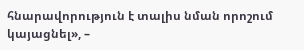հնարավորություն է տալիս նման որոշում կայացնել», –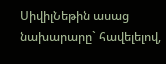ՍիվիլՆեթին ասաց նախարարը` հավելելով,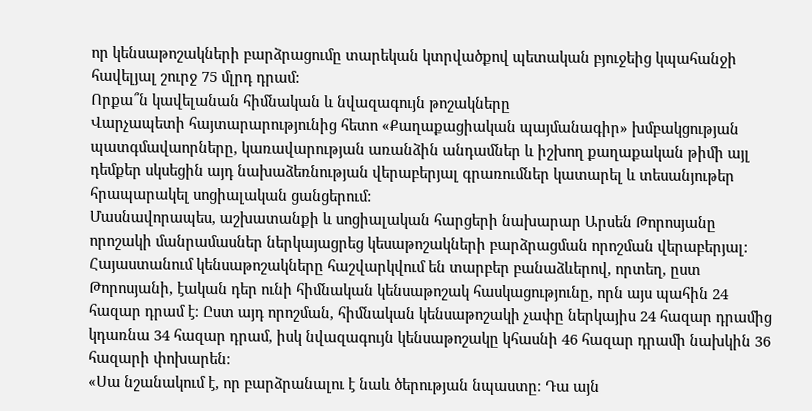որ կենսաթոշակների բարձրացումը տարեկան կտրվածքով պետական բյուջեից կպահանջի հավելյալ շուրջ 75 մլրդ դրամ:
Որքա՞ն կավելանան հիմնական և նվազագույն թոշակները
Վարչապետի հայտարարությունից հետո «Քաղաքացիական պայմանագիր» խմբակցության պատգմավաորները, կառավարության առանձին անդամներ և իշխող քաղաքական թիմի այլ դեմքեր սկսեցին այդ նախաձեռնության վերաբերյալ գրառումներ կատարել և տեսանյութեր հրապարակել սոցիալական ցանցերում:
Մասնավորապես, աշխատանքի և սոցիալական հարցերի նախարար Արսեն Թորոսյանը որոշակի մանրամասներ ներկայացրեց կեսաթոշակների բարձրացման որոշման վերաբերյալ: Հայաստանում կենսաթոշակները հաշվարկվում են տարբեր բանաձևերով, որտեղ, ըստ Թորոսյանի, էական դեր ունի հիմնական կենսաթոշակ հասկացությունը, որն այս պահին 24 հազար դրամ է։ Ըստ այդ որոշման, հիմնական կենսաթոշակի չափը ներկայիս 24 հազար դրամից կդառնա 34 հազար դրամ, իսկ նվազագույն կենսաթոշակը կհասնի 46 հազար դրամի նախկին 36 հազարի փոխարեն։
«Սա նշանակում է, որ բարձրանալու է նաև ծերության նպաստը։ Դա այն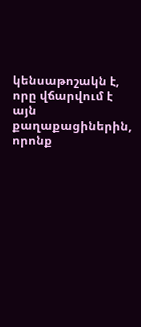կենսաթոշակն է, որը վճարվում է այն քաղաքացիներին, որոնք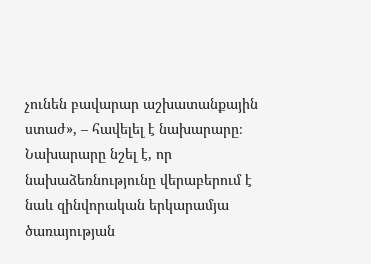չունեն բավարար աշխատանքային ստաժ», – հավելել է նախարարը։
Նախարարը նշել է, որ նախաձեռնությունը վերաբերում է նաև զինվորական երկարամյա ծառայության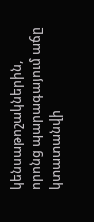կենսաթոշակներին, որոնց պարագայում աճը կտատանվի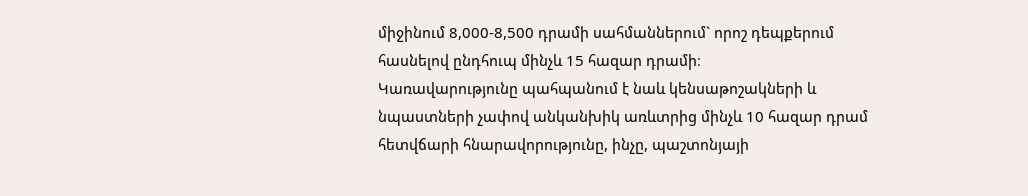միջինում 8,000-8,500 դրամի սահմաններում` որոշ դեպքերում հասնելով ընդհուպ մինչև 15 հազար դրամի։
Կառավարությունը պահպանում է նաև կենսաթոշակների և նպաստների չափով անկանխիկ առևտրից մինչև 10 հազար դրամ հետվճարի հնարավորությունը, ինչը, պաշտոնյայի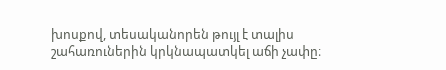խոսքով, տեսականորեն թույլ է տալիս շահառուներին կրկնապատկել աճի չափը։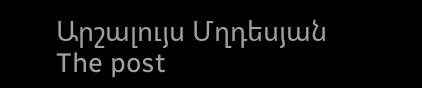Արշալույս Մղդեսյան
The post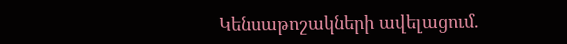Կենսաթոշակների ավելացում.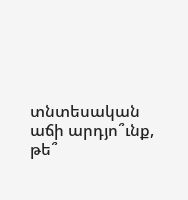տնտեսական աճի արդյո՞ւնք, թե՞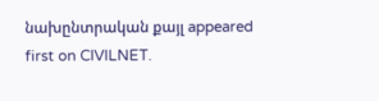նախընտրական քայլ appeared first on CIVILNET.